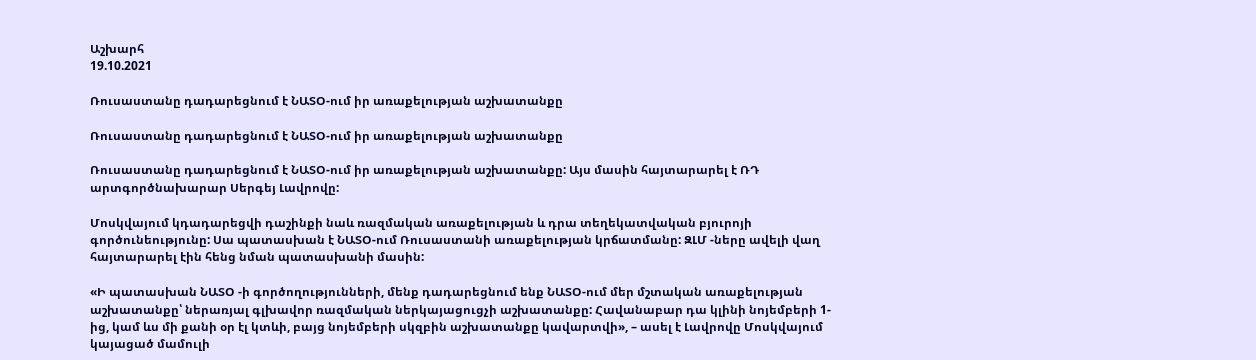Աշխարհ
19.10.2021

Ռուսաստանը դադարեցնում է ՆԱՏՕ-ում իր առաքելության աշխատանքը

Ռուսաստանը դադարեցնում է ՆԱՏՕ-ում իր առաքելության աշխատանքը

Ռուսաստանը դադարեցնում է ՆԱՏՕ-ում իր առաքելության աշխատանքը: Այս մասին հայտարարել է ՌԴ արտգործնախարար Սերգեյ Լավրովը:

Մոսկվայում կդադարեցվի դաշինքի նաև ռազմական առաքելության և դրա տեղեկատվական բյուրոյի գործունեությունը: Սա պատասխան է ՆԱՏՕ-ում Ռուսաստանի առաքելության կրճատմանը: ԶԼՄ -ները ավելի վաղ հայտարարել էին հենց նման պատասխանի մասին:

«Ի պատասխան ՆԱՏՕ -ի գործողությունների, մենք դադարեցնում ենք ՆԱՏՕ-ում մեր մշտական առաքելության աշխատանքը՝ ներառյալ գլխավոր ռազմական ներկայացուցչի աշխատանքը: Հավանաբար դա կլինի նոյեմբերի 1-ից, կամ ևս մի քանի օր էլ կտևի, բայց նոյեմբերի սկզբին աշխատանքը կավարտվի», – ասել է Լավրովը Մոսկվայում կայացած մամուլի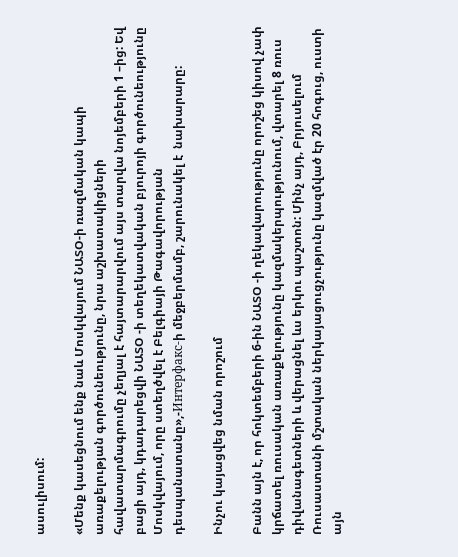ասուլիսում:

«Մենք կասեցնում ենք նաև Մոսկվայում ՆԱՏՕ-ի ռազմական կապի առաքելության գործունեությունը, նրա աշխատակիցների հավատարմագրումը չեղյալ է հայտարարվում այս տարվա նոյեմբերի 1 –ից: Եվ բացի այդ, կդադարեցվի ՆԱՏՕ -ի տեղեկատվական բյուրոյի գործունեությունը Մոսկվայում, որը ստեղծվել է Բելգիայի Թագավորության դեսպանատանը»,-Интерфакс-ի մեջբերմամբ, շարունակել է  նախարարը:

Ինչու կայացվեց նման որոշում

Բանն այն է, որ հոկտեմբերի 6-ին ՆԱՏՕ -ի ղեկավարությունը որոշեց կիսով չափ կրճատել ռուսական առաքելությունը կազմակերպությունում, վտարել 8 ռուս դիվանագետների և վերացնել ևս երկու պաշտոն: Մինչ այդ, Բրյուսելում Ռուսաստանի մշտական ներկայացուցչությունը կազմված էր 20 հոգուց, ուստի այն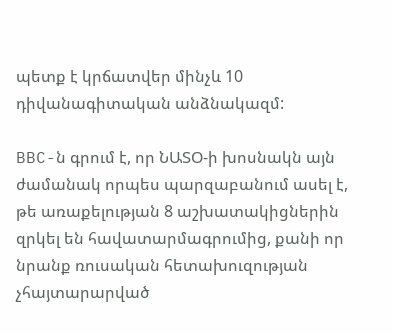պետք է կրճատվեր մինչև 10 դիվանագիտական անձնակազմ:

BBC-ն գրում է, որ ՆԱՏՕ-ի խոսնակն այն ժամանակ որպես պարզաբանում ասել է, թե առաքելության 8 աշխատակիցներին զրկել են հավատարմագրումից, քանի որ նրանք ռուսական հետախուզության չհայտարարված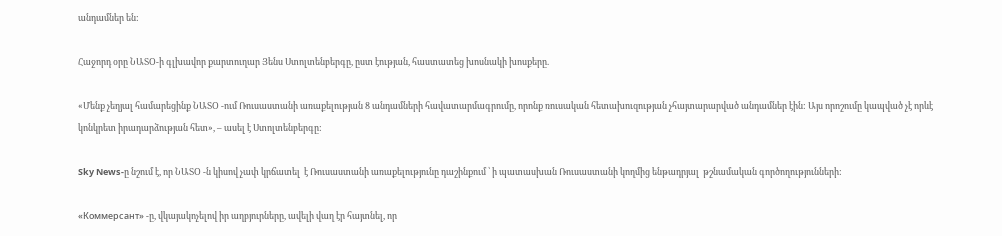անդամներ են:

Հաջորդ օրը ՆԱՏՕ-ի գլխավոր քարտուղար Յենս Ստոլտենբերգը, ըստ էության, հաստատեց խոսնակի խոսքերը.

«Մենք չեղյալ համարեցինք ՆԱՏՕ -ում Ռուսաստանի առաքելության 8 անդամների հավատարմագրումը, որոնք ռուսական հետախուզության չհայտարարված անդամներ էին: Այս որոշումը կապված չէ որևէ կոնկրետ իրադարձության հետ», – ասել է Ստոլտենբերգը:

Sky News-ը նշում է, որ ՆԱՏՕ -ն կիսով չափ կրճատել  է Ռուսաստանի առաքելությունը դաշինքում ՝ ի պատասխան Ռուսաստանի կողմից ենթադրյալ  թշնամական գործողությունների:

«Коммерсант» -ը, վկայակոչելով իր աղբյուրները, ավելի վաղ էր հայտնել, որ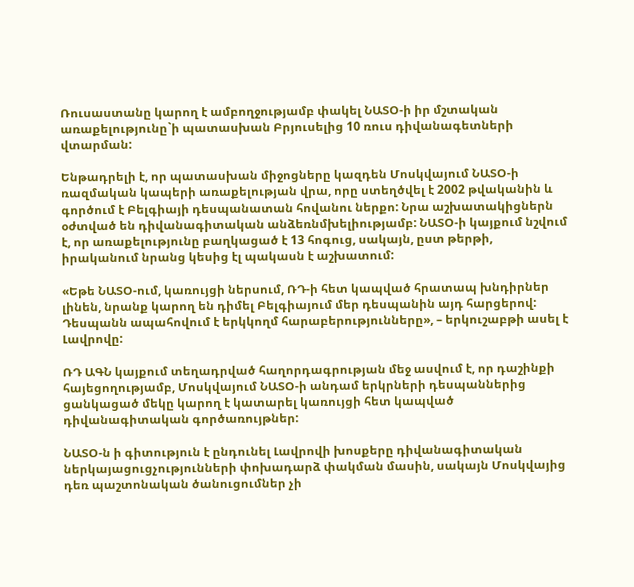Ռուսաստանը կարող է ամբողջությամբ փակել ՆԱՏՕ-ի իր մշտական առաքելությունը`ի պատասխան Բրյուսելից 10 ռուս դիվանագետների վտարման:

Ենթադրելի է, որ պատասխան միջոցները կազդեն Մոսկվայում ՆԱՏՕ-ի ռազմական կապերի առաքելության վրա, որը ստեղծվել է 2002 թվականին և գործում է Բելգիայի դեսպանատան հովանու ներքո: Նրա աշխատակիցներն օժտված են դիվանագիտական անձեռնմխելիությամբ: ՆԱՏՕ-ի կայքում նշվում է, որ առաքելությունը բաղկացած է 13 հոգուց, սակայն, ըստ թերթի, իրականում նրանց կեսից էլ պակասն է աշխատում:

«Եթե ՆԱՏՕ-ում, կառույցի ներսում, ՌԴ-ի հետ կապված հրատապ խնդիրներ լինեն, նրանք կարող են դիմել Բելգիայում մեր դեսպանին այդ հարցերով: Դեսպանն ապահովում է երկկողմ հարաբերությունները», – երկուշաբթի ասել է Լավրովը:

ՌԴ ԱԳՆ կայքում տեղադրված հաղորդագրության մեջ ասվում է, որ դաշինքի հայեցողությամբ, Մոսկվայում ՆԱՏՕ-ի անդամ երկրների դեսպաններից ցանկացած մեկը կարող է կատարել կառույցի հետ կապված դիվանագիտական գործառույթներ:

ՆԱՏՕ-ն ի գիտություն է ընդունել Լավրովի խոսքերը դիվանագիտական ներկայացուցչությունների փոխադարձ փակման մասին, սակայն Մոսկվայից դեռ պաշտոնական ծանուցումներ չի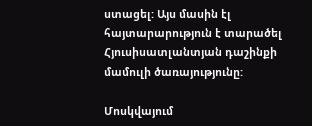ստացել: Այս մասին էլ հայտարարություն է տարածել Հյուսիսատլանտյան դաշինքի մամուլի ծառայությունը:

Մոսկվայում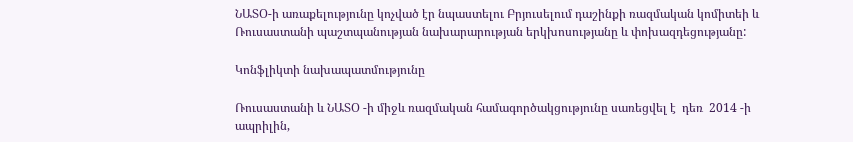ՆԱՏՕ-ի առաքելությունը կոչված էր նպաստելու Բրյուսելում դաշինքի ռազմական կոմիտեի և Ռուսաստանի պաշտպանության նախարարության երկխոսությանը և փոխազդեցությանը:

Կոնֆլիկտի նախապատմությունը

Ռուսաստանի և ՆԱՏՕ -ի միջև ռազմական համագործակցությունը սառեցվել է  դեռ  2014 -ի ապրիլին,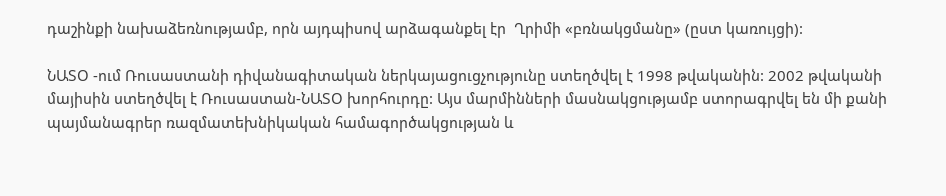դաշինքի նախաձեռնությամբ, որն այդպիսով արձագանքել էր  Ղրիմի «բռնակցմանը» (ըստ կառույցի):

ՆԱՏՕ -ում Ռուսաստանի դիվանագիտական ներկայացուցչությունը ստեղծվել է 1998 թվականին: 2002 թվականի մայիսին ստեղծվել է Ռուսաստան-ՆԱՏՕ խորհուրդը: Այս մարմինների մասնակցությամբ ստորագրվել են մի քանի պայմանագրեր ռազմատեխնիկական համագործակցության և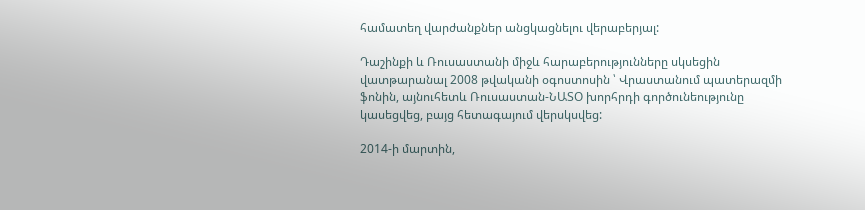համատեղ վարժանքներ անցկացնելու վերաբերյալ:

Դաշինքի և Ռուսաստանի միջև հարաբերությունները սկսեցին վատթարանալ 2008 թվականի օգոստոսին ՝ Վրաստանում պատերազմի ֆոնին, այնուհետև Ռուսաստան-ՆԱՏՕ խորհրդի գործունեությունը կասեցվեց, բայց հետագայում վերսկսվեց:

2014-ի մարտին,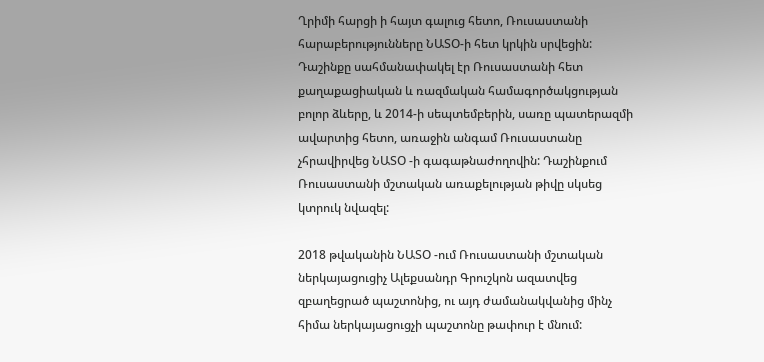Ղրիմի հարցի ի հայտ գալուց հետո, Ռուսաստանի հարաբերությունները ՆԱՏՕ-ի հետ կրկին սրվեցին: Դաշինքը սահմանափակել էր Ռուսաստանի հետ քաղաքացիական և ռազմական համագործակցության բոլոր ձևերը, և 2014-ի սեպտեմբերին, սառը պատերազմի ավարտից հետո, առաջին անգամ Ռուսաստանը չհրավիրվեց ՆԱՏՕ -ի գագաթնաժողովին: Դաշինքում Ռուսաստանի մշտական առաքելության թիվը սկսեց կտրուկ նվազել:

2018 թվականին ՆԱՏՕ -ում Ռուսաստանի մշտական ներկայացուցիչ Ալեքսանդր Գրուշկոն ազատվեց զբաղեցրած պաշտոնից, ու այդ ժամանակվանից մինչ հիմա ներկայացուցչի պաշտոնը թափուր է մնում: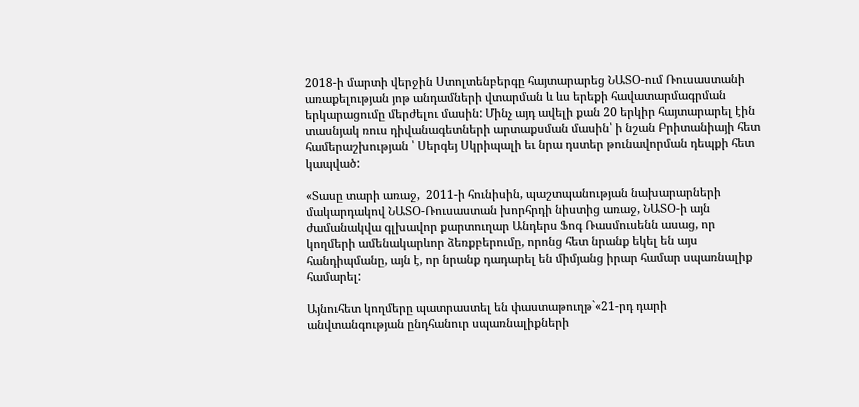2018-ի մարտի վերջին Ստոլտենբերգը հայտարարեց ՆԱՏՕ-ում Ռուսաստանի առաքելության յոթ անդամների վտարման և ևս երեքի հավատարմագրման  երկարացումը մերժելու մասին: Մինչ այդ ավելի քան 20 երկիր հայտարարել էին տասնյակ ռուս դիվանագետների արտաքսման մասին՝ ի նշան Բրիտանիայի հետ համերաշխության ՝ Սերգեյ Սկրիպալի եւ նրա դստեր թունավորման դեպքի հետ կապված:

«Տասը տարի առաջ,  2011-ի հունիսին, պաշտպանության նախարարների մակարդակով ՆԱՏՕ-Ռուսաստան խորհրդի նիստից առաջ, ՆԱՏՕ-ի այն ժամանակվա գլխավոր քարտուղար Անդերս Ֆոգ Ռասմուսենն ասաց, որ կողմերի ամենակարևոր ձեռքբերումը, որոնց հետ նրանք եկել են այս հանդիպմանը, այն է, որ նրանք դադարել են միմյանց իրար համար սպառնալիք համարել:

Այնուհետ կողմերը պատրաստել են փաստաթուղթ`«21-րդ դարի անվտանգության ընդհանուր սպառնալիքների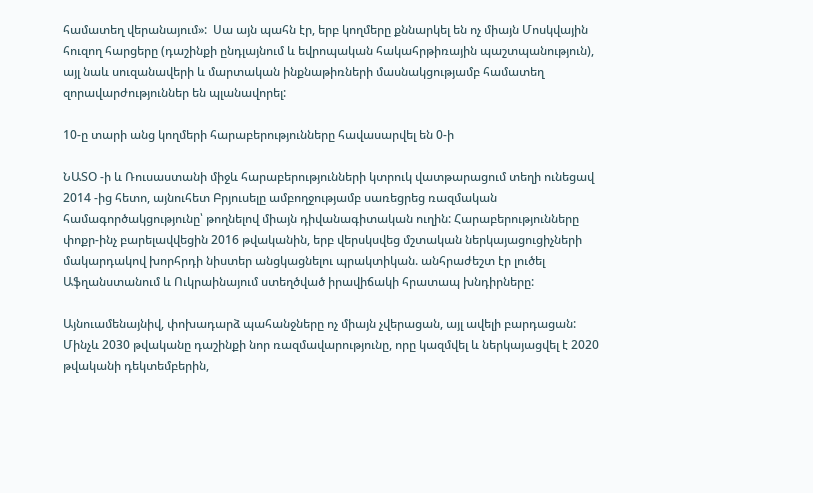համատեղ վերանայում»:  Սա այն պահն էր, երբ կողմերը քննարկել են ոչ միայն Մոսկվային հուզող հարցերը (դաշինքի ընդլայնում և եվրոպական հակահրթիռային պաշտպանություն), այլ նաև սուզանավերի և մարտական ինքնաթիռների մասնակցությամբ համատեղ զորավարժություններ են պլանավորել:

10-ը տարի անց կողմերի հարաբերությունները հավասարվել են 0-ի

ՆԱՏՕ -ի և Ռուսաստանի միջև հարաբերությունների կտրուկ վատթարացում տեղի ունեցավ 2014 -ից հետո, այնուհետ Բրյուսելը ամբողջությամբ սառեցրեց ռազմական համագործակցությունը՝ թողնելով միայն դիվանագիտական ուղին: Հարաբերությունները փոքր-ինչ բարելավվեցին 2016 թվականին, երբ վերսկսվեց մշտական ներկայացուցիչների մակարդակով խորհրդի նիստեր անցկացնելու պրակտիկան. անհրաժեշտ էր լուծել Աֆղանստանում և Ուկրաինայում ստեղծված իրավիճակի հրատապ խնդիրները:

Այնուամենայնիվ, փոխադարձ պահանջները ոչ միայն չվերացան, այլ ավելի բարդացան: Մինչև 2030 թվականը դաշինքի նոր ռազմավարությունը, որը կազմվել և ներկայացվել է 2020 թվականի դեկտեմբերին,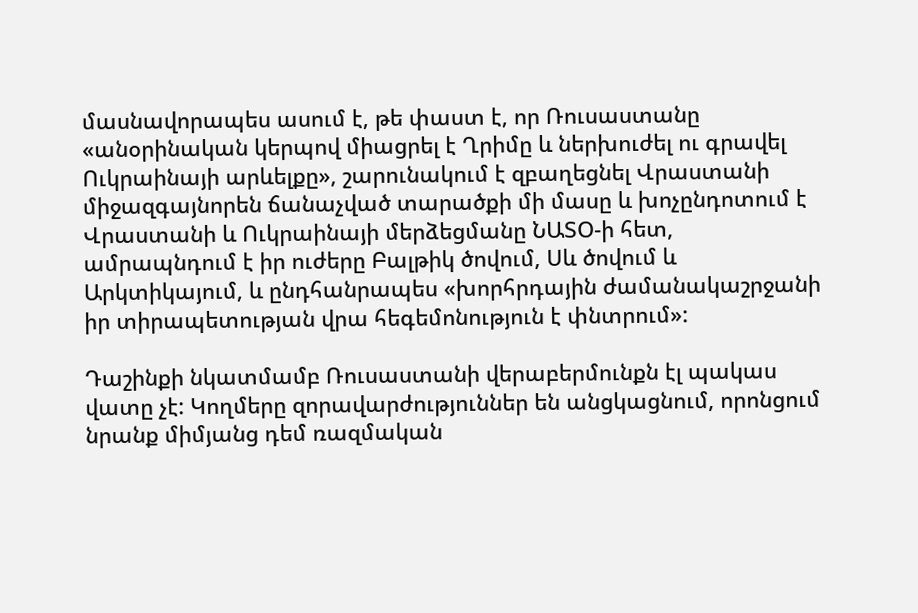մասնավորապես ասում է, թե փաստ է, որ Ռուսաստանը «անօրինական կերպով միացրել է Ղրիմը և ներխուժել ու գրավել Ուկրաինայի արևելքը», շարունակում է զբաղեցնել Վրաստանի միջազգայնորեն ճանաչված տարածքի մի մասը և խոչընդոտում է Վրաստանի և Ուկրաինայի մերձեցմանը ՆԱՏՕ-ի հետ, ամրապնդում է իր ուժերը Բալթիկ ծովում, Սև ծովում և Արկտիկայում, և ընդհանրապես «խորհրդային ժամանակաշրջանի իր տիրապետության վրա հեգեմոնություն է փնտրում»:

Դաշինքի նկատմամբ Ռուսաստանի վերաբերմունքն էլ պակաս վատը չէ: Կողմերը զորավարժություններ են անցկացնում, որոնցում նրանք միմյանց դեմ ռազմական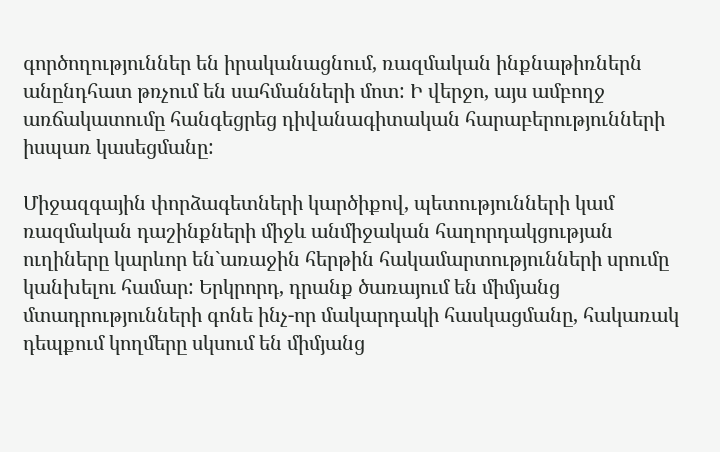գործողություններ են իրականացնում, ռազմական ինքնաթիռներն անընդհատ թռչում են սահմանների մոտ: Ի վերջո, այս ամբողջ առճակատումը հանգեցրեց դիվանագիտական հարաբերությունների իսպառ կասեցմանը:

Միջազգային փորձագետների կարծիքով, պետությունների կամ ռազմական դաշինքների միջև անմիջական հաղորդակցության ուղիները կարևոր են`առաջին հերթին հակամարտությունների սրումը կանխելու համար: Երկրորդ, դրանք ծառայում են միմյանց մտադրությունների գոնե ինչ-որ մակարդակի հասկացմանը, հակառակ դեպքում կողմերը սկսում են միմյանց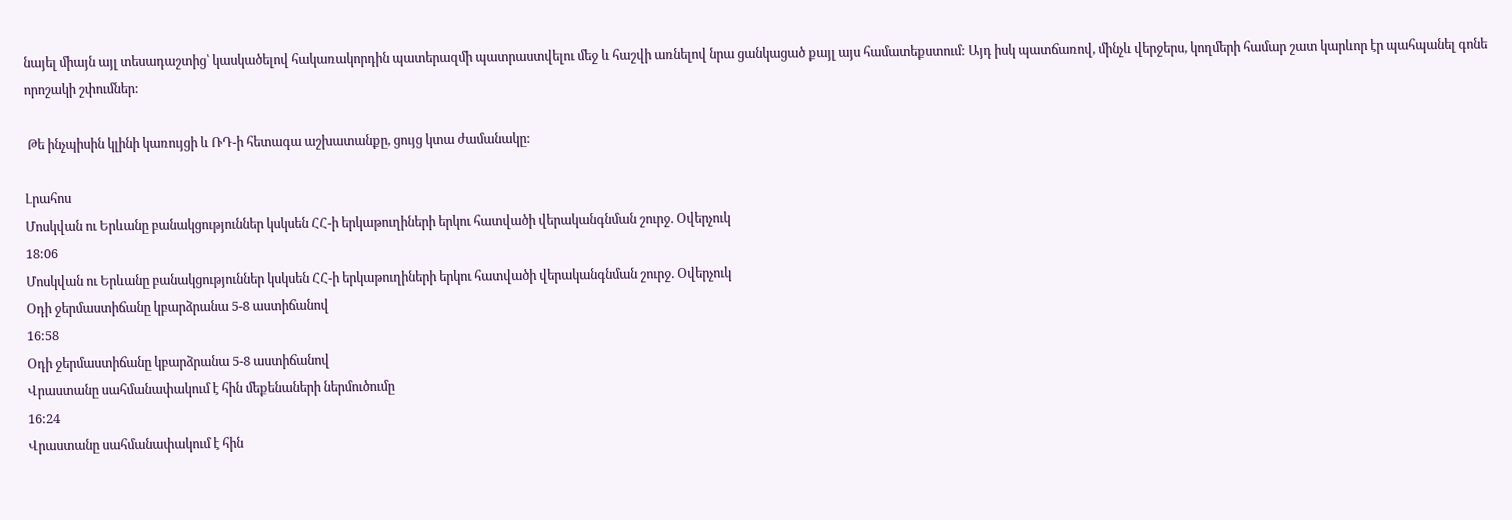նայել միայն այլ տեսադաշտից՝ կասկածելով հակառակորդին պատերազմի պատրաստվելու մեջ և հաշվի առնելով նրա ցանկացած քայլ այս համատեքստում: Այդ իսկ պատճառով, մինչև վերջերս, կողմերի համար շատ կարևոր էր պահպանել գոնե որոշակի շփումներ:

 Թե ինչպիսին կլինի կառույցի և ՌԴ-ի հետագա աշխատանքը, ցույց կտա ժամանակը:

Լրահոս
Մոսկվան ու Երևանը բանակցություններ կսկսեն ՀՀ-ի երկաթուղիների երկու հատվածի վերականգնման շուրջ. Օվերչուկ
18:06
Մոսկվան ու Երևանը բանակցություններ կսկսեն ՀՀ-ի երկաթուղիների երկու հատվածի վերականգնման շուրջ. Օվերչուկ
Օդի ջերմաստիճանը կբարձրանա 5-8 աստիճանով
16:58
Օդի ջերմաստիճանը կբարձրանա 5-8 աստիճանով
Վրաստանը սահմանափակում է հին մեքենաների ներմուծումը
16:24
Վրաստանը սահմանափակում է հին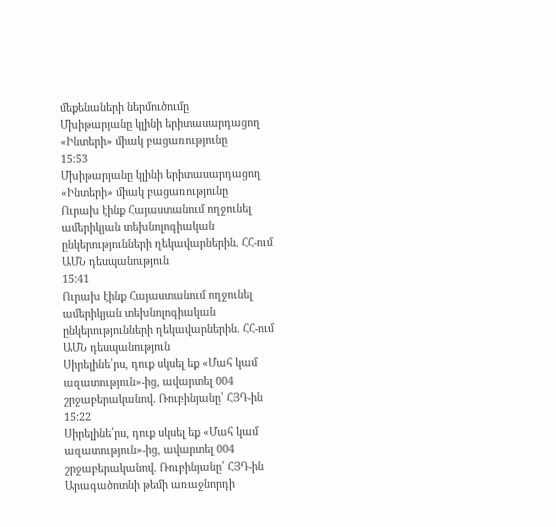մեքենաների ներմուծումը
Մխիթարյանը կլինի երիտասարդացող «Ինտերի» միակ բացառությունը
15:53
Մխիթարյանը կլինի երիտասարդացող «Ինտերի» միակ բացառությունը
Ուրախ էինք Հայաստանում ողջունել ամերիկյան տեխնոլոգիական ընկերությունների ղեկավարներին. ՀՀ-ում ԱՄՆ դեսպանություն
15:41
Ուրախ էինք Հայաստանում ողջունել ամերիկյան տեխնոլոգիական ընկերությունների ղեկավարներին. ՀՀ-ում ԱՄՆ դեսպանություն
Սիրելինե՛րս, դուք սկսել եք «Մահ կամ ազատություն»-ից, ավարտել 004 շրջաբերականով. Ռուբինյանը՝ ՀՅԴ-ին
15:22
Սիրելինե՛րս, դուք սկսել եք «Մահ կամ ազատություն»-ից, ավարտել 004 շրջաբերականով. Ռուբինյանը՝ ՀՅԴ-ին
Արագածոտնի թեմի առաջնորդի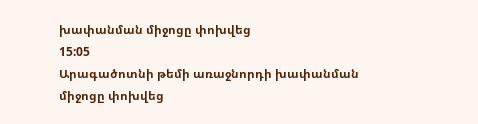խափանման միջոցը փոխվեց
15:05
Արագածոտնի թեմի առաջնորդի խափանման միջոցը փոխվեց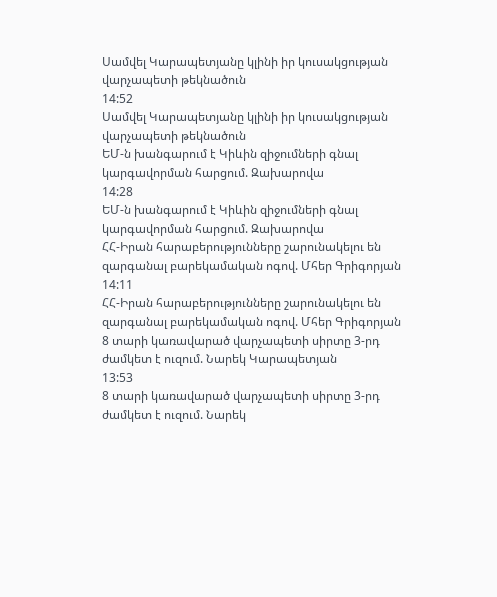Սամվել Կարապետյանը կլինի իր կուսակցության վարչապետի թեկնածուն
14:52
Սամվել Կարապետյանը կլինի իր կուսակցության վարչապետի թեկնածուն
ԵՄ-ն խանգարում է Կիևին զիջումների գնալ կարգավորման հարցում. Զախարովա
14:28
ԵՄ-ն խանգարում է Կիևին զիջումների գնալ կարգավորման հարցում. Զախարովա
ՀՀ-Իրան հարաբերությունները շարունակելու են զարգանալ բարեկամական ոգով. Մհեր Գրիգորյան
14:11
ՀՀ-Իրան հարաբերությունները շարունակելու են զարգանալ բարեկամական ոգով. Մհեր Գրիգորյան
8 տարի կառավարած վարչապետի սիրտը 3-րդ ժամկետ է ուզում. Նարեկ Կարապետյան
13:53
8 տարի կառավարած վարչապետի սիրտը 3-րդ ժամկետ է ուզում. Նարեկ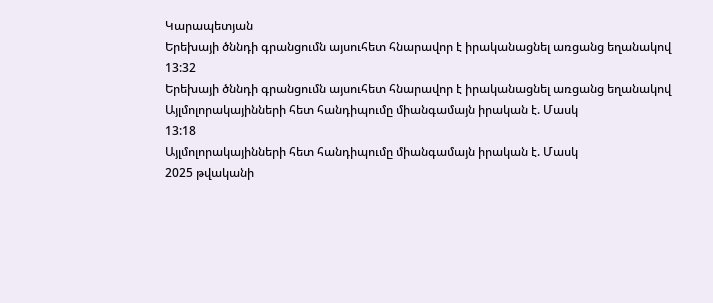Կարապետյան
Երեխայի ծննդի գրանցումն այսուհետ հնարավոր է իրականացնել առցանց եղանակով
13:32
Երեխայի ծննդի գրանցումն այսուհետ հնարավոր է իրականացնել առցանց եղանակով
Այլմոլորակայինների հետ հանդիպումը միանգամայն իրական է. Մասկ
13:18
Այլմոլորակայինների հետ հանդիպումը միանգամայն իրական է. Մասկ
2025 թվականի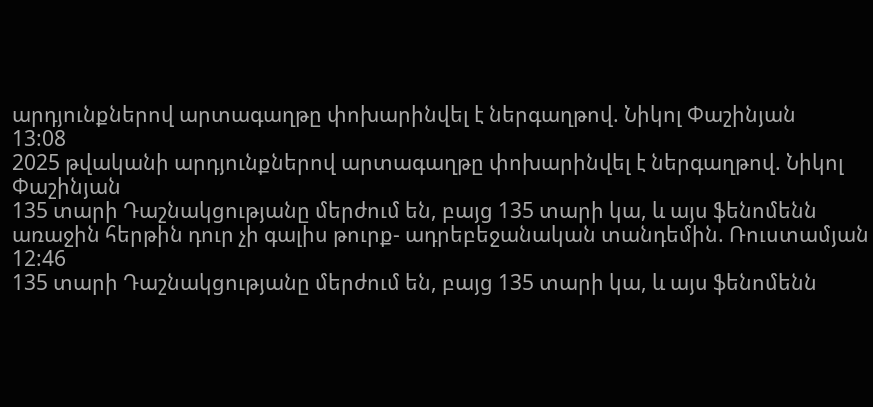արդյունքներով արտագաղթը փոխարինվել է ներգաղթով. Նիկոլ Փաշինյան
13:08
2025 թվականի արդյունքներով արտագաղթը փոխարինվել է ներգաղթով. Նիկոլ Փաշինյան
135 տարի Դաշնակցությանը մերժում են, բայց 135 տարի կա, և այս ֆենոմենն առաջին հերթին դուր չի գալիս թուրք- ադրեբեջանական տանդեմին. Ռուստամյան
12:46
135 տարի Դաշնակցությանը մերժում են, բայց 135 տարի կա, և այս ֆենոմենն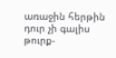առաջին հերթին դուր չի գալիս թուրք-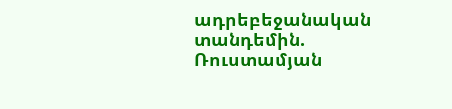ադրեբեջանական տանդեմին. Ռուստամյան